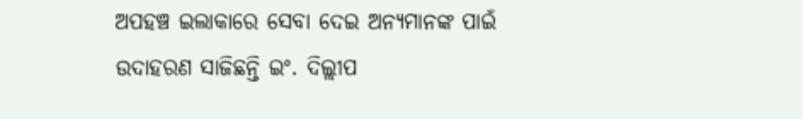ଅପହଞ୍ଚ ଇଲାକାରେ ସେବା ଦେଇ ଅନ୍ୟମାନଙ୍କ ପାଇଁ ଉଦାହରଣ ସାଜିଛନ୍ତି ଇଂ. ଦିଲ୍ଲୀପ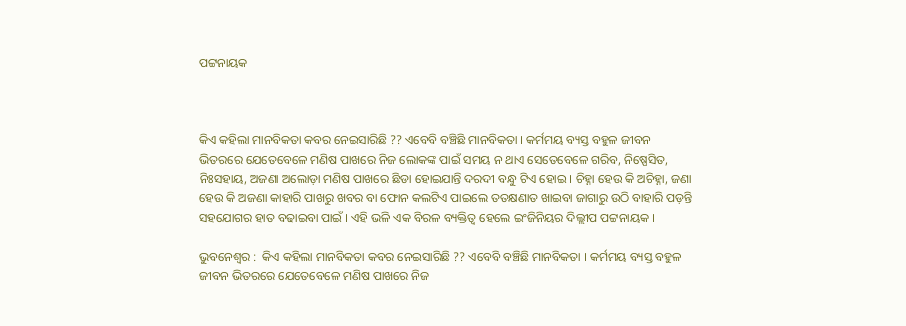ପଟ୍ଟନାୟକ



କିଏ କହିଲା ମାନବିକତା କବର ନେଇସାରିଛି ?? ଏବେବି ବଞ୍ଚିଛି ମାନବିକତା । କର୍ମମୟ ବ୍ୟସ୍ତ ବହୁଳ ଜୀବନ ଭିତରରେ ଯେତେବେଳେ ମଣିଷ ପାଖରେ ନିଜ ଲୋକଙ୍କ ପାଇଁ ସମୟ ନ ଥାଏ ସେତେବେଳେ ଗରିବ, ନିଷ୍ପେସିତ, ନିଃସହାୟ, ଅଜଣା ଅଲୋଡ଼ା ମଣିଷ ପାଖରେ ଛିଡା ହୋଇଯାନ୍ତି ଦରଦୀ ବନ୍ଧୁ ଟିଏ ହୋଇ । ଚିହ୍ନା ହେଉ କି ଅଚିହ୍ନା, ଜଣା ହେଉ କି ଅଜଣା କାହାରି ପାଖରୁ ଖବର ବା ଫୋନ କଲଟିଏ ପାଇଲେ ତତକ୍ଷଣାତ ଖାଇବା ଜାଗାରୁ ଉଠି ବାହାରି ପଡ଼ନ୍ତି ସହଯୋଗର ହାତ ବଢାଇବା ପାଇଁ । ଏହି ଭଳି ଏକ ବିରଳ ବ୍ୟକ୍ତିତ୍ୱ ହେଲେ ଇଂଜିନିୟର ଦିଲ୍ଲୀପ ପଟ୍ଟନାୟକ ।

ଭୁବନେଶ୍ୱର :  କିଏ କହିଲା ମାନବିକତା କବର ନେଇସାରିଛି ?? ଏବେବି ବଞ୍ଚିଛି ମାନବିକତା । କର୍ମମୟ ବ୍ୟସ୍ତ ବହୁଳ ଜୀବନ ଭିତରରେ ଯେତେବେଳେ ମଣିଷ ପାଖରେ ନିଜ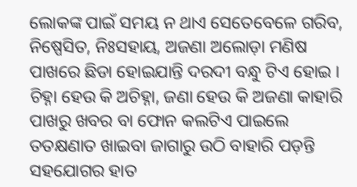ଲୋକଙ୍କ ପାଇଁ ସମୟ ନ ଥାଏ ସେତେବେଳେ ଗରିବ, ନିଷ୍ପେସିତ, ନିଃସହାୟ, ଅଜଣା ଅଲୋଡ଼ା ମଣିଷ ପାଖରେ ଛିଡା ହୋଇଯାନ୍ତି ଦରଦୀ ବନ୍ଧୁ ଟିଏ ହୋଇ । ଚିହ୍ନା ହେଉ କି ଅଚିହ୍ନା, ଜଣା ହେଉ କି ଅଜଣା କାହାରି ପାଖରୁ ଖବର ବା ଫୋନ କଲଟିଏ ପାଇଲେ ତତକ୍ଷଣାତ ଖାଇବା ଜାଗାରୁ ଉଠି ବାହାରି ପଡ଼ନ୍ତି ସହଯୋଗର ହାତ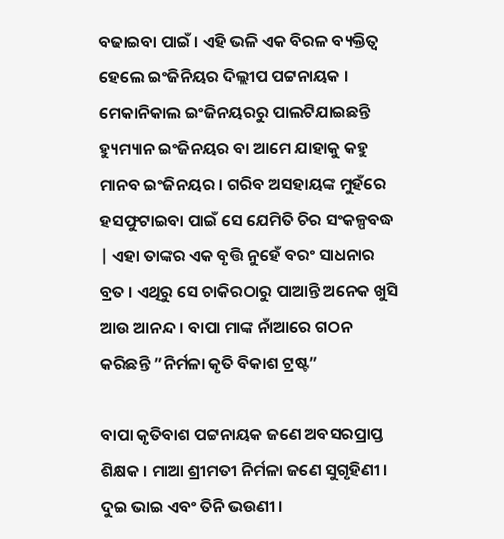ବଢାଇବା ପାଇଁ । ଏହି ଭଳି ଏକ ବିରଳ ବ୍ୟକ୍ତିତ୍ୱ ହେଲେ ଇଂଜିନିୟର ଦିଲ୍ଲୀପ ପଟ୍ଟନାୟକ । ମେକାନିକାଲ ଇଂଜିନୟରରୁ ପାଲଟିଯାଇଛନ୍ତି ହ୍ୟୁମ୍ୟାନ ଇଂଜିନୟର ବା ଆମେ ଯାହାକୁ କହୁ ମାନବ ଇଂଜିନୟର । ଗରିବ ଅସହାୟଙ୍କ ମୁହଁରେ ହସଫୁଟାଇବା ପାଇଁ ସେ ଯେମିତି ଚିର ସଂକଳ୍ପବଦ୍ଧ | ଏହା ତାଙ୍କର ଏକ ବୃତ୍ତି ନୁହେଁ ବରଂ ସାଧନାର ବ୍ରତ । ଏଥିରୁ ସେ ଚାକିରଠାରୁ ପାଆନ୍ତି ଅନେକ ଖୁସି ଆଉ ଆନନ୍ଦ । ବାପା ମାଙ୍କ ନାଁଆରେ ଗଠନ କରିଛନ୍ତି ”ନିର୍ମଳା କୃତି ବିକାଶ ଟ୍ରଷ୍ଟ”

ବାପା କୃତିବାଶ ପଟ୍ଟନାୟକ ଜଣେ ଅବସରପ୍ରାପ୍ତ ଶିକ୍ଷକ । ମାଆ ଶ୍ରୀମତୀ ନିର୍ମଳା ଜଣେ ସୁଗୃହିଣୀ । ଦୁଇ ଭାଇ ଏବଂ ତିନି ଭଉଣୀ ।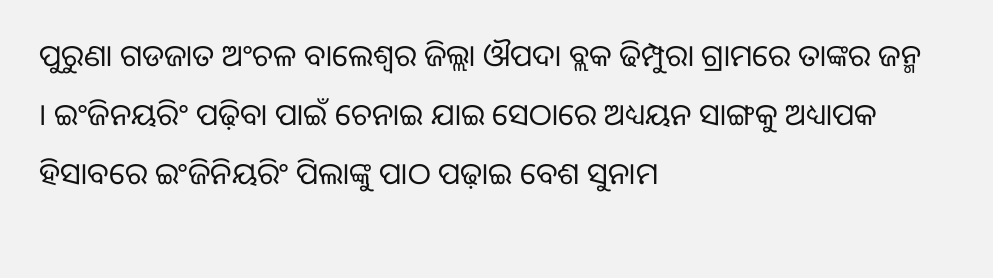ପୁରୁଣା ଗଡଜାତ ଅଂଚଳ ବାଲେଶ୍ୱର ଜିଲ୍ଲା ଔପଦା ବ୍ଲକ ଢିମ୍ପୁରା ଗ୍ରାମରେ ତାଙ୍କର ଜନ୍ମ । ଇଂଜିନୟରିଂ ପଢ଼ିବା ପାଇଁ ଚେନାଇ ଯାଇ ସେଠାରେ ଅଧ୍ୟୟନ ସାଙ୍ଗକୁ ଅଧ୍ୟାପକ ହିସାବରେ ଇଂଜିନିୟରିଂ ପିଲାଙ୍କୁ ପାଠ ପଢ଼ାଇ ବେଶ ସୁନାମ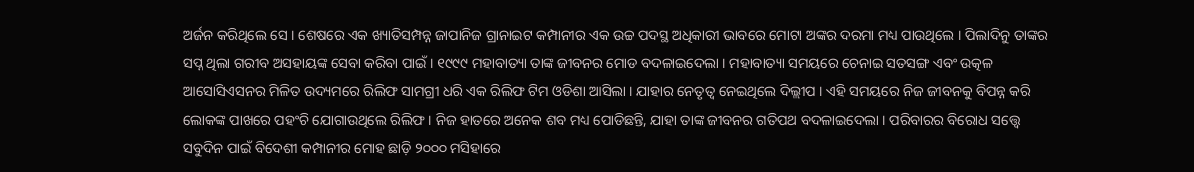ଅର୍ଜନ କରିଥିଲେ ସେ । ଶେଷରେ ଏକ ଖ୍ୟାତିସମ୍ପନ୍ନ ଜାପାନିଜ ଗ୍ରାନାଇଟ କମ୍ପାନୀର ଏକ ଉଚ୍ଚ ପଦସ୍ଥ ଅଧିକାରୀ ଭାବରେ ମୋଟା ଅଙ୍କର ଦରମା ମଧ୍ୟ ପାଉଥିଲେ । ପିଲାଦିନୁ ତାଙ୍କର ସପ୍ନ ଥିଲା ଗରୀବ ଅସହାୟଙ୍କ ସେବା କରିବା ପାଇଁ । ୧୯୯୯ ମହାବାତ୍ୟା ତାଙ୍କ ଜୀବନର ମୋଡ ବଦଳାଇଦେଲା । ମହାବାତ୍ୟା ସମୟରେ ଚେନାଇ ସତସଙ୍ଗ ଏବଂ ଉତ୍କଳ ଆସୋସିଏସନର ମିଳିତ ଉଦ୍ୟମରେ ରିଲିଫ ସାମଗ୍ରୀ ଧରି ଏକ ରିଲିଫ ଟିମ ଓଡିଶା ଆସିଲା । ଯାହାର ନେତୃତ୍ୱ ନେଇଥିଲେ ଦିଲ୍ଲୀପ । ଏହି ସମୟରେ ନିଜ ଜୀବନକୁ ବିପନ୍ନ କରି ଲୋକଙ୍କ ପାଖରେ ପହଂଚି ଯୋଗାଉଥିଲେ ରିଲିଫ । ନିଜ ହାତରେ ଅନେକ ଶବ ମଧ୍ୟ ପୋଡିଛନ୍ତି, ଯାହା ତାଙ୍କ ଜୀବନର ଗତିପଥ ବଦଳାଇଦେଲା । ପରିବାରର ବିରୋଧ ସତ୍ତ୍ୱେ ସବୁଦିନ ପାଇଁ ବିଦେଶୀ କମ୍ପାନୀର ମୋହ ଛାଡ଼ି ୨୦୦୦ ମସିହାରେ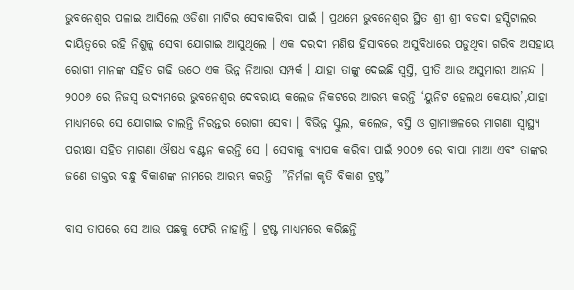ଭୁବନେଶ୍ୱର ପଳାଇ ଆସିଲେ ଓଡିଶା ମାଟିର ସେବାକରିବା ପାଇଁ । ପ୍ରଥମେ ଭୁବନେଶ୍ୱର ସ୍ଥିତ ଶ୍ରୀ ଶ୍ରୀ ବଡଦା ହସ୍ପିଟାଲର ଦାୟିତ୍ବରେ ରହି ନିଶୁଳ୍କ ସେବା ଯୋଗାଇ ଆସୁଥିଲେ । ଏକ ଦରଦୀ ମଣିଷ ହିସାବରେ ଅସୁବିଧାରେ ପଡୁଥିବା ଗରିବ ଅସହାୟ ରୋଗୀ ମାନଙ୍କ ସହିତ ଗଢି ଉଠେ ଏକ ଭିନ୍ନ ନିଆରା ସମ୍ପର୍କ । ଯାହା ତାଙ୍କୁ ଦେଇଛି ସ୍ୱସ୍ତି, ପ୍ରୀତି ଆଉ ଅସୁମାରୀ ଆନନ୍ଦ । ୨୦୦୬ ରେ ନିଜସ୍ୱ ଉଦ୍ୟମରେ ଭୁବନେଶ୍ୱର ଦେବରାୟ କଲେଜ ନିକଟରେ ଆରମ୍ଭ କରନ୍ତି ‘ୟୁନିଟ ହେଲଥ କେୟାର’,ଯାହା ମାଧ୍ୟମରେ ସେ ଯୋଗାଇ ଚାଲନ୍ତି ନିରନ୍ତର ରୋଗୀ ସେବା । ବିଭିନ୍ନ ସ୍କୁଲ, କଲେଜ, ବସ୍ତି ଓ ଗ୍ରାମାଞ୍ଚଳରେ ମାଗଣା ସ୍ୱାସ୍ଥ୍ୟ ପରୀକ୍ଷା ସହିତ ମାଗଣା ଔଷଧ ବଣ୍ଟନ କରନ୍ତି ସେ । ସେବାକୁ ବ୍ୟାପକ କରିବା ପାଇଁ ୨୦୦୭ ରେ ବାପା ମାଆ ଏବଂ ତାଙ୍କର ଜଣେ ଡାକ୍ତର ବନ୍ଧୁ ବିକାଶଙ୍କ ନାମରେ ଆରମ୍ଭ କରନ୍ତି  ”ନିର୍ମଳା କୃତି ବିକାଶ ଟ୍ରଷ୍ଟ”

ବାସ ତାପରେ ସେ ଆଉ ପଛକୁ ଫେରି ନାହାନ୍ତି । ଟ୍ରଷ୍ଟ ମାଧ୍ୟମରେ କରିଛନ୍ତି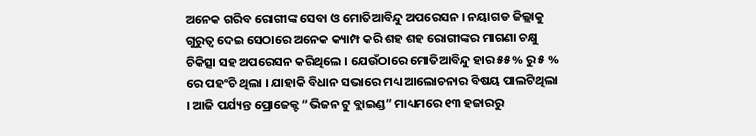ଅନେକ ଗରିବ ରୋଗୀଙ୍କ ସେବା ଓ ମୋତିଆବିନ୍ଦୁ ଅପରେସନ । ନୟାଗଡ ଜିଲ୍ଲାକୁ ଗୁରୁତ୍ୱ ଦେଇ ସେଠାରେ ଅନେକ କ୍ୟାମ୍ପ କରି ଶହ ଶହ ରୋଗୀଙ୍କର ମାଗଣା ଚକ୍ଷୁ ଚିକିତ୍ସା ସହ ଅପରେସନ କରିଥିଲେ । ଯେଉଁଠାରେ ମୋତିଆବିନ୍ଦୁ ହାର ୫୫% ରୁ ୫ % ରେ ପହଂଚି ଥିଲା । ଯାହାକି ବିଧାନ ସଭାରେ ମଧ୍ୟ ଆଲୋଚନାର ବିଷୟ ପାଲଟିଥିଲା । ଆଜି ପର୍ଯ୍ୟନ୍ତ ପ୍ରୋଜେକ୍ଟ “ଭିଜନ ଟୁ ବ୍ଲାଇଣ୍ଡ” ମାଧ୍ୟମରେ ୧୩ ହଜାରରୁ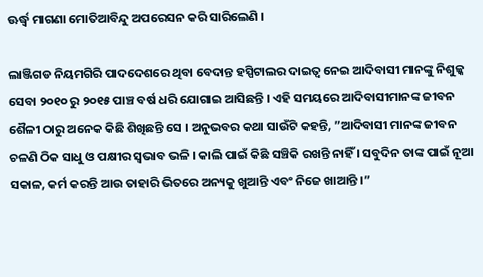ଊର୍ଦ୍ଧ୍ୱ ମାଗଣା ମୋତିଆବିନ୍ଦୁ ଅପରେସନ କରି ସାରିଲେଣି ।

ଲାଞ୍ଜିଗଡ ନିୟମଗିରି ପାଦଦେଶରେ ଥିବା ବେଦାନ୍ତ ହସ୍ପିଟାଲର ଦାଇତ୍ୱ ନେଇ ଆଦିବାସୀ ମାନଙ୍କୁ ନିଶୁଳ୍କ ସେବା ୨୦୧୦ ରୁ ୨୦୧୫ ପାଞ୍ଚ ବର୍ଷ ଧରି ଯୋଗାଇ ଆସିଛନ୍ତି । ଏହି ସମୟରେ ଆଦିବାସୀମାନଙ୍କ ଜୀବନ ଶୈଳୀ ଠାରୁ ଅନେକ କିଛି ଶିଖିଛନ୍ତି ସେ । ଅନୁଭବର କଥା ସାଉଁଟି କହନ୍ତି, ”ଆଦିବାସୀ ମାନଙ୍କ ଜୀବନ ଚଳଣି ଠିକ ସାଧୁ ଓ ପକ୍ଷୀର ସ୍ୱଭାବ ଭଳି । କାଲି ପାଇଁ କିଛି ସଞ୍ଚିକି ରଖନ୍ତି ନାହିଁ । ସବୁଦିନ ତାଙ୍କ ପାଇଁ ନୂଆ ସକାଳ, କର୍ମ କରନ୍ତି ଆଉ ତାହାରି ଭିତରେ ଅନ୍ୟକୁ ଖୁଆନ୍ତି ଏବଂ ନିଜେ ଖାଆନ୍ତି ।”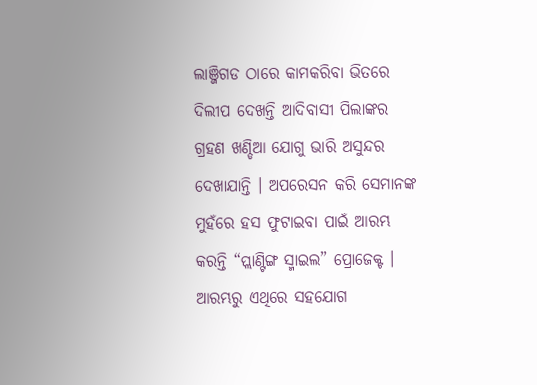ଲାଞ୍ଜିଗଡ ଠାରେ କାମକରିବା ଭିତରେ ଦିଲୀପ ଦେଖନ୍ତି ଆଦିବାସୀ ପିଲାଙ୍କର ଗ୍ରହଣ ଖଣ୍ଡିଆ ଯୋଗୁ ଭାରି ଅସୁନ୍ଦର ଦେଖାଯାନ୍ତି । ଅପରେସନ କରି ସେମାନଙ୍କ ମୁହଁରେ ହସ ଫୁଟାଇବା ପାଇଁ ଆରମ୍ଭ କରନ୍ତି “ପ୍ଲାଣ୍ଟିଙ୍ଗ ସ୍ମାଇଲ” ପ୍ରୋଜେକ୍ଟ । ଆରମ୍ଭରୁ ଏଥିରେ ସହଯୋଗ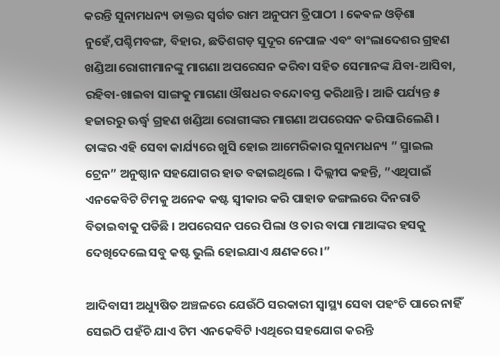କରନ୍ତି ସୁନାମଧନ୍ୟ ଡାକ୍ତର ସ୍ୱର୍ଗତ ରାମ ଅନୁପମ ତ୍ରିପାଠୀ । କେଵଳ ଓଡ଼ିଶା ନୁହେଁ,ପଶ୍ଚିମବଙ୍ଗ, ବିହାର, ଛତିଶଗଡ଼ ସୁଦୂର ନେପାଳ ଏବଂ ବାଂଲାଦେଶର ଗ୍ରହଣ ଖଣ୍ଡିଆ ରୋଗୀମାନଙ୍କୁ ମାଗଣା ଅପରେସନ କରିବା ସହିତ ସେମାନଙ୍କ ଯିବା-ଆସିବା, ରହିବା-ଖାଇବା ସାଙ୍ଗକୁ ମାଗଣା ଔଷଧର ବନ୍ଦୋବସ୍ତ କରିଥାନ୍ତି । ଆଜି ପର୍ଯ୍ୟନ୍ତ ୫ ହଜାରରୁ ଊର୍ଦ୍ଧ୍ୱ ଗ୍ରହଣ ଖଣ୍ଡିଆ ରୋଗୀଙ୍କର ମାଗଣା ଅପରେସନ କରିସାରିଲେଣି । ତାଙ୍କର ଏହି ସେବା କାର୍ଯ୍ୟରେ ଖୁସି ହୋଇ ଆମେରିକାର ସୁନାମଧନ୍ୟ ” ସ୍ମାଇଲ ଟ୍ରେନ” ଅନୁଷ୍ଠାନ ସହଯୋଗର ହାତ ବଢାଇଥିଲେ । ଦିଲ୍ଲୀପ କହନ୍ତି, ”ଏଥିପାଇଁ ଏନକେବିଟି ଟିମକୁ ଅନେକ କଷ୍ଟ ସ୍ୱୀକାର କରି ପାହାଡ ଜଙ୍ଗଲରେ ଦିନରାତି ବିତାଇବାକୁ ପଡିଛି । ଅପରେସନ ପରେ ପିଲା ଓ ତାର ବାପା ମାଆଙ୍କର ହସକୁ ଦେଖିଦେଲେ ସବୁ କଷ୍ଟ ଭୁଲି ହୋଇଯାଏ କ୍ଷଣକରେ ।”

ଆଦିବାସୀ ଅଧ୍ୟୁଷିତ ଅଞ୍ଚଳରେ ଯେଉଁଠି ସରକାରୀ ସ୍ୱାସ୍ଥ୍ୟ ସେବା ପହଂଚି ପାରେ ନାହିଁ ସେଇଠି ପହଁଚି ଯାଏ ଟିମ ଏନକେବିଟି ।ଏଥିରେ ସହଯୋଗ କରନ୍ତି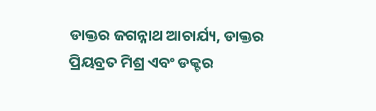ଡାକ୍ତର ଜଗନ୍ନାଥ ଆଚାର୍ଯ୍ୟ, ଡାକ୍ତର ପ୍ରିୟବ୍ରତ ମିଶ୍ର ଏବଂ ଡକ୍ଟର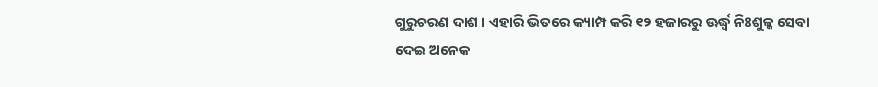ଗୁରୁଚରଣ ଦାଶ । ଏହାରି ଭିତରେ କ୍ୟାମ୍ପ କରି ୧୨ ହଜାରରୁ ଊର୍ଦ୍ଧ୍ୱ ନିଃଶୁଳ୍କ ସେବା ଦେଇ ଅନେକ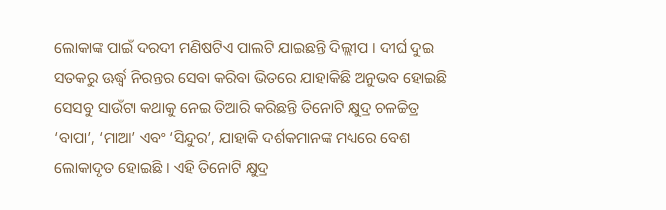ଲୋକାଙ୍କ ପାଇଁ ଦରଦୀ ମଣିଷଟିଏ ପାଲଟି ଯାଇଛନ୍ତି ଦିଲ୍ଲୀପ । ଦୀର୍ଘ ଦୁଇ ସତକରୁ ଊର୍ଦ୍ଧ୍ୱ ନିରନ୍ତର ସେବା କରିବା ଭିତରେ ଯାହାକିଛି ଅନୁଭବ ହୋଇଛି ସେସବୁ ସାଉଁଟା କଥାକୁ ନେଇ ତିଆରି କରିଛନ୍ତି ତିନୋଟି କ୍ଷୁଦ୍ର ଚଳଚ୍ଚିତ୍ର ‘ବାପା’, ‘ମାଆ’ ଏବଂ ‘ସିନ୍ଦୁର’, ଯାହାକି ଦର୍ଶକମାନଙ୍କ ମଧ୍ୟରେ ବେଶ ଲୋକାଦୃତ ହୋଇଛି । ଏହି ତିନୋଟି କ୍ଷୁଦ୍ର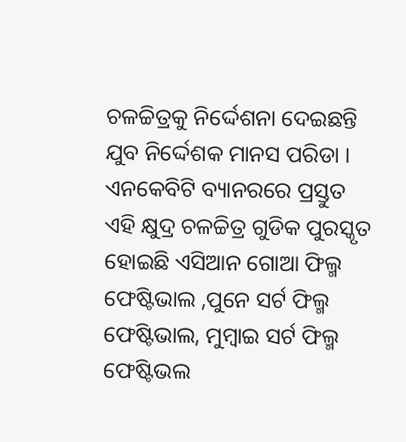ଚଳଚ୍ଚିତ୍ରକୁ ନିର୍ଦ୍ଦେଶନା ଦେଇଛନ୍ତି ଯୁବ ନିର୍ଦ୍ଦେଶକ ମାନସ ପରିଡା । ଏନକେବିଟି ବ୍ୟାନରରେ ପ୍ରସ୍ତୁତ ଏହି କ୍ଷୁଦ୍ର ଚଳଚ୍ଚିତ୍ର ଗୁଡିକ ପୁରସ୍କୃତ ହୋଇଛି ଏସିଆନ ଗୋଆ ଫିଲ୍ମ ଫେଷ୍ଟିଭାଲ ,ପୁନେ ସର୍ଟ ଫିଲ୍ମ ଫେଷ୍ଟିଭାଲ, ମୁମ୍ବାଇ ସର୍ଟ ଫିଲ୍ମ ଫେଷ୍ଟିଭଲ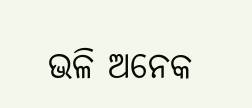ଭଳି ଅନେକ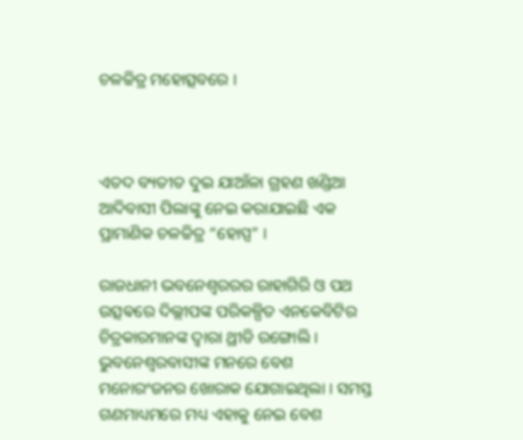ଚଳଚ୍ଚିତ୍ର ମହୋତ୍ସବରେ ।



ଏତଦ ବ୍ୟତୀତ ଦୁଇ ଯାଆଁଳା ଗ୍ରହଣ ଖଣ୍ଡିଆ ଆଦିବାସୀ ପିଲାଙ୍କୁ ନେଇ କରାଯାଇଛି ଏକ ପ୍ରାମାଣିକ ଚଳଚ୍ଚିତ୍ର “ହୋପ୍ପ” ।

ରାଜଧାନୀ ଭବନେଶ୍ୱରରର ରାହାଗିରି ଓ ପଥ ଉତ୍ସଵରେ ଦିଲ୍ଲୀପଙ୍କ ପରିକଳ୍ପିତ ଏନକେବିଟିର ଚିତ୍ରକାରମାନଙ୍କ ଦ୍ୱାରା ଥ୍ରୀଡି ରଙ୍ଗୋଲି । ଭୁବନେଶ୍ୱରବାସୀଙ୍କ ମନରେ ବେଶ ମନୋରଂଜନର ଖୋରାକ ଯୋଗାଇଥିଲା । ସମସ୍ତ ଗଣମାଧ୍ୟମରେ ମଧ୍ୟ ଏହାକୁ ନେଇ ବେଶ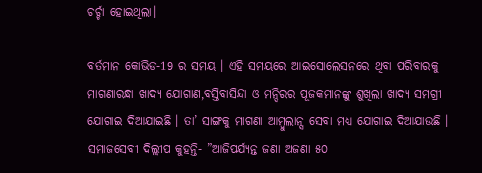ଚର୍ଚ୍ଚା ହୋଇଥିଲା।

ବର୍ତମାନ କୋଭିଡ-19 ର ସମୟ । ଏହି ସମୟରେ ଆଇସୋଲେସନରେ ଥିବା ପରିବାରକୁ ମାଗଣାରନ୍ଧା ଖାଦ୍ୟ ଯୋଗାଣ,ବସ୍ତିବାସିନ୍ଦା ଓ ମନ୍ଦିରର ପୂଜକମାନଙ୍କୁ ଶୁଖିଲା ଖାଦ୍ୟ ସମଗ୍ରୀ ଯୋଗାଇ ଦିଆଯାଇଛି । ତା’ ସାଙ୍ଗକୁ ମାଗଣା ଆମ୍ବୁଲାନ୍ସ ସେବା ମଧ୍ୟ ଯୋଗାଇ ଦିଆଯାଉଛି । ସମାଜସେବୀ ଦିଲ୍ଲୀପ କୁହନ୍ତି- ”ଆଜିପର୍ଯ୍ୟନ୍ତ ଜଣା ଅଜଣା ୫୦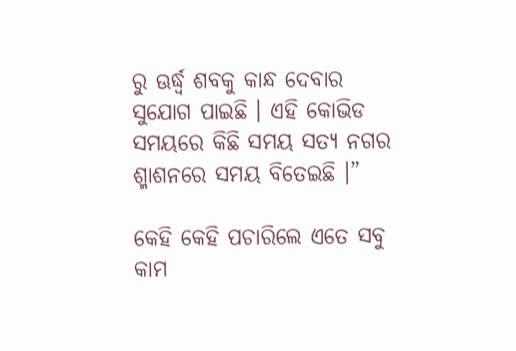ରୁ ଊର୍ଦ୍ଧ୍ୱ ଶବକୁ କାନ୍ଧ ଦେବାର ସୁଯୋଗ ପାଇଛି । ଏହି କୋଭିଡ ସମୟରେ କିଛି ସମୟ ସତ୍ୟ ନଗର ଶ୍ମାଶନରେ ସମୟ ବିତେଇଛି ।”

କେହି କେହି ପଚାରିଲେ ଏତେ ସବୁ କାମ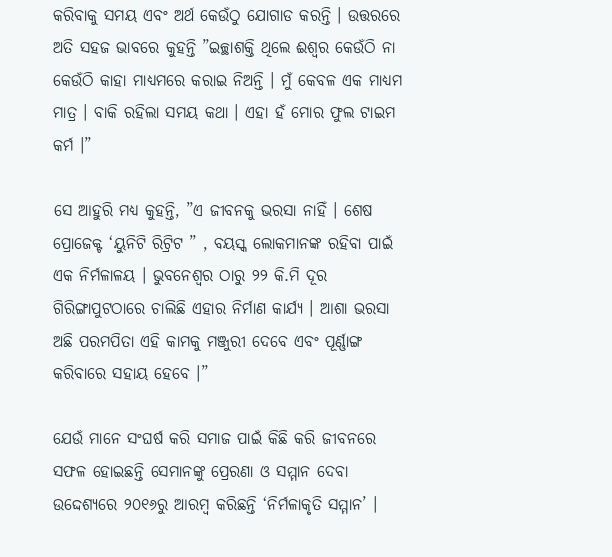କରିବାକୁ ସମୟ ଏବଂ ଅର୍ଥ କେଉଁଠୁ ଯୋଗାଡ କରନ୍ତି । ଉତ୍ତରରେ ଅତି ସହଜ ଭାବରେ କୁହନ୍ତି ”ଇଚ୍ଛାଶକ୍ତି ଥିଲେ ଈଶ୍ୱର କେଉଁଠି ନା କେଉଁଠି କାହା ମାଧ୍ୟମରେ କରାଇ ନିଅନ୍ତି । ମୁଁ କେବଳ ଏକ ମାଧ୍ୟମ ମାତ୍ର । ବାକି ରହିଲା ସମୟ କଥା । ଏହା ହଁ ମୋର ଫୁଲ ଟାଇମ କର୍ମ ।”

ସେ ଆହୁରି ମଧ୍ୟ କୁହନ୍ତି, ”ଏ ଜୀବନକୁ ଭରସା ନାହିଁ । ଶେଷ ପ୍ରୋଜେକ୍ଟ ‘ୟୁନିଟି ରିଟ୍ରିଟ ” , ବୟସ୍କ ଲୋକମାନଙ୍କ ରହିବା ପାଇଁ ଏକ ନିର୍ମଳାଳୟ । ଭୁବନେଶ୍ୱର ଠାରୁ ୨୨ କି.ମି ଦୂର ଗିରିଙ୍ଗାପୁଟଠାରେ ଚାଲିଛି ଏହାର ନିର୍ମାଣ କାର୍ଯ୍ୟ । ଆଶା ଭରସା ଅଛି ପରମପିତା ଏହି କାମକୁ ମଞ୍ଜୁରୀ ଦେବେ ଏବଂ ପୂର୍ଣ୍ଣାଙ୍ଗ କରିବାରେ ସହାୟ ହେବେ ।”

ଯେଉଁ ମାନେ ସଂଘର୍ଷ କରି ସମାଜ ପାଇଁ କିଛି କରି ଜୀବନରେ ସଫଳ ହୋଇଛନ୍ତି ସେମାନଙ୍କୁ ପ୍ରେରଣା ଓ ସମ୍ମାନ ଦେବା ଉଦ୍ଦେଶ୍ୟରେ ୨୦୧୬ରୁ ଆରମ୍ବ କରିଛନ୍ତି ‘ନିର୍ମଳାକୃତି ସମ୍ମାନ’ ।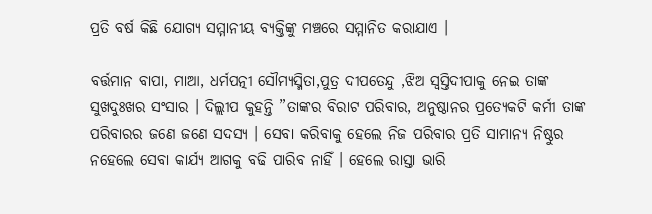ପ୍ରତି ବର୍ଷ କିଛି ଯୋଗ୍ୟ ସମ୍ମାନୀୟ ବ୍ୟକ୍ତିଙ୍କୁ ମଞ୍ଚରେ ସମ୍ମାନିତ କରାଯାଏ ।

ବର୍ତ୍ତମାନ ବାପା, ମାଆ, ଧର୍ମପତ୍ନୀ ସୌମ୍ୟସ୍ମିତା,ପୁତ୍ର ଦୀପତେନ୍ଦୁ ,ଝିଅ ସ୍ୱସ୍ତିଦୀପାକୁ ନେଇ ତାଙ୍କ ସୁଖଦୁଃଖର ସଂସାର । ଦିଲ୍ଲୀପ କୁହନ୍ତି ”ତାଙ୍କର ବିରାଟ ପରିବାର, ଅନୁଷ୍ଠାନର ପ୍ରତ୍ୟେକଟି କର୍ମୀ ତାଙ୍କ ପରିବାରର ଜଣେ ଜଣେ ସଦସ୍ୟ । ସେବା କରିବାକୁ ହେଲେ ନିଜ ପରିବାର ପ୍ରତି ସାମାନ୍ୟ ନିଷ୍ଠୁର ନହେଲେ ସେବା କାର୍ଯ୍ୟ ଆଗକୁ ବଢି ପାରିବ ନାହିଁ । ହେଲେ ରାସ୍ତା ଭାରି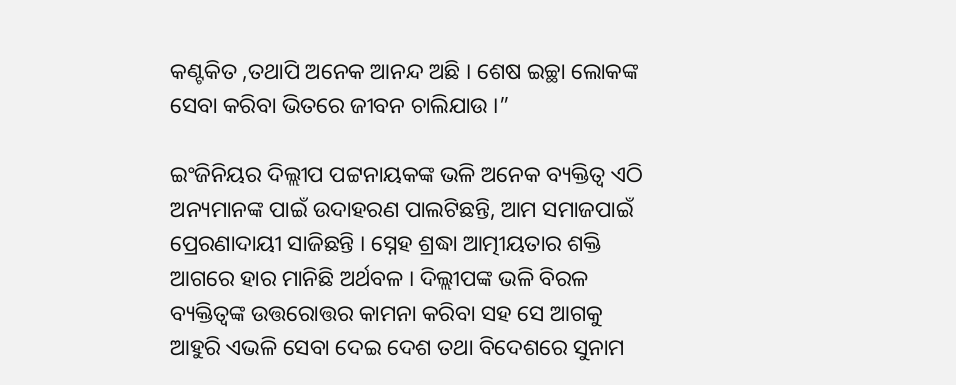କଣ୍ଟକିତ ,ତଥାପି ଅନେକ ଆନନ୍ଦ ଅଛି । ଶେଷ ଇଚ୍ଛା ଲୋକଙ୍କ ସେବା କରିବା ଭିତରେ ଜୀବନ ଚାଲିଯାଉ ।”

ଇଂଜିନିୟର ଦିଲ୍ଲୀପ ପଟ୍ଟନାୟକଙ୍କ ଭଳି ଅନେକ ବ୍ୟକ୍ତିତ୍ୱ ଏଠି ଅନ୍ୟମାନଙ୍କ ପାଇଁ ଉଦାହରଣ ପାଲଟିଛନ୍ତି, ଆମ ସମାଜପାଇଁ ପ୍ରେରଣାଦାୟୀ ସାଜିଛନ୍ତି । ସ୍ନେହ ଶ୍ରଦ୍ଧା ଆତ୍ମୀୟତାର ଶକ୍ତି ଆଗରେ ହାର ମାନିଛି ଅର୍ଥବଳ । ଦିଲ୍ଲୀପଙ୍କ ଭଳି ବିରଳ ବ୍ୟକ୍ତିତ୍ୱଙ୍କ ଉତ୍ତରୋତ୍ତର କାମନା କରିବା ସହ ସେ ଆଗକୁ ଆହୁରି ଏଭଳି ସେବା ଦେଇ ଦେଶ ତଥା ବିଦେଶରେ ସୁନାମ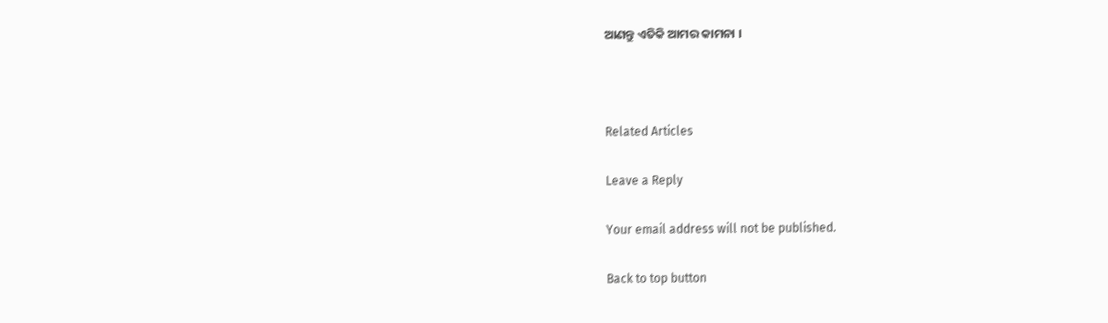ଆଣନ୍ତୁ ଏତିକି ଆମର କାମନା ।



Related Articles

Leave a Reply

Your email address will not be published.

Back to top button